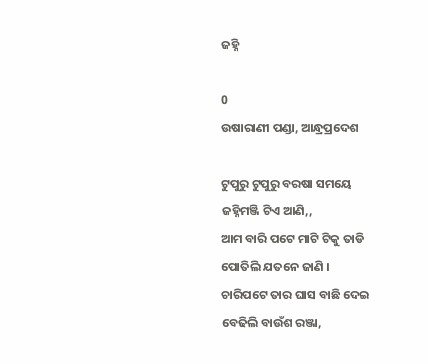ଜହ୍ନି

0
ଉଷାରାଣୀ ପଣ୍ଡା, ଆନ୍ଧ୍ରପ୍ରଦେଶ

ଟୁପୁରୁ ଟୁପୁରୁ ବରଷା ସମୟେ
ଜହ୍ନିମଞ୍ଜି ଟିଏ ଆଣି,,
ଆମ ବାରି ପଟେ ମାଟି ଟିକୁ ତାଡି
ପୋତିଲି ଯତନେ ଜାଣି ।
ଚାରିପଟେ ତାର ଘାସ ବାଛି ଦେଇ
ବେଢିଲି ବାଉଁଶ ରଞ୍ଜା,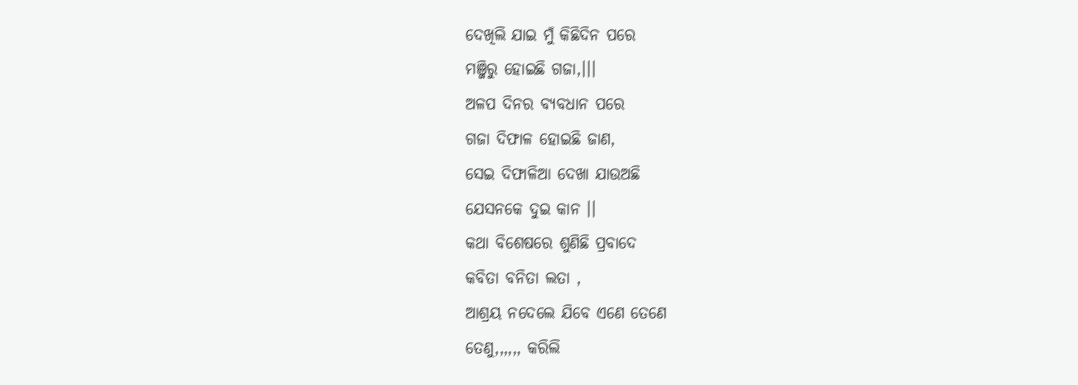ଦେଖିଲି ଯାଇ ମୁଁ କିଛିଦିନ ପରେ
ମଞ୍ଜିରୁ ହୋଇଛି ଗଜା,।।।
ଅଳପ ଦିନର ବ୍ୟବଧାନ ପରେ
ଗଜା ଦିଫାଳ ହୋଇଛି ଜାଣ,
ସେଇ ଦିଫାଳିଆ ଦେଖା ଯାଉଅଛି
ଯେସନକେ ଦୁଇ କାନ ।।
କଥା ବିଶେଷରେ ଶୁଣିଛି ପ୍ରବାଦେ
କବିତା ବନିତା ଲତା ,
ଆଶ୍ରୟ ନଦେଲେ ଯିବେ ଏଣେ ତେଣେ
ତେଣୁ,,,,,, କରିଲି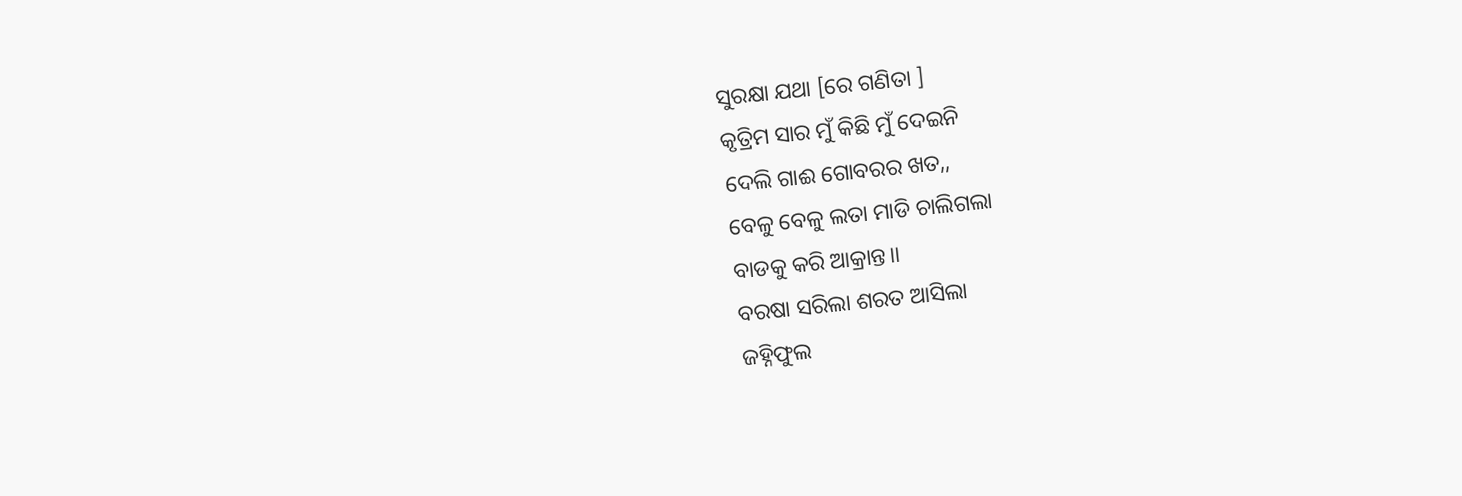ସୁରକ୍ଷା ଯଥା [ରେ ଗଣିତା ]
କୃତ୍ରିମ ସାର ମୁଁ କିଛି ମୁଁ ଦେଇନି
ଦେଲି ଗାଈ ଗୋବରର ଖତ,,
ବେଳୁ ବେଳୁ ଲତା ମାଡି ଚାଲିଗଲା
ବାଡକୁ କରି ଆକ୍ରାନ୍ତ।।
ବରଷା ସରିଲା ଶରତ ଆସିଲା
ଜହ୍ନିଫୁଲ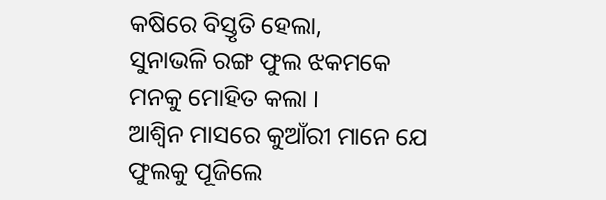କଷିରେ ବିସ୍ତୃତି ହେଲା,
ସୁନାଭଳି ରଙ୍ଗ ଫୁଲ ଝକମକେ
ମନକୁ ମୋହିତ କଲା ।
ଆଶ୍ବିନ ମାସରେ କୁଆଁରୀ ମାନେ ଯେ
ଫୁଲକୁ ପୂଜିଲେ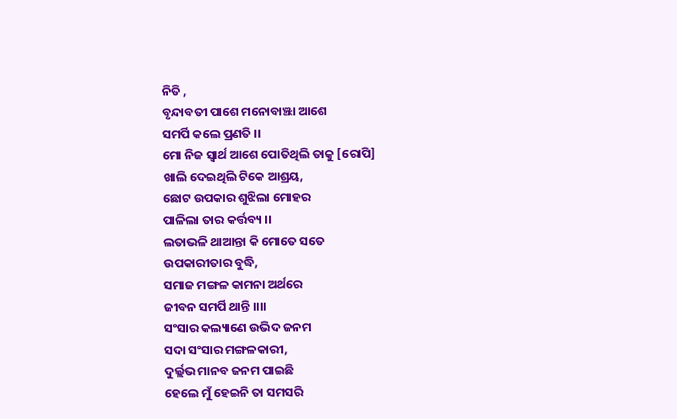ନିତି ,
ବୃନ୍ଦାବତୀ ପାଶେ ମନୋବାଞ୍ଝା ଆଶେ
ସମର୍ପି କଲେ ପ୍ରଣତି ।।
ମୋ ନିଜ ସ୍ବାର୍ଥ ଆଶେ ପୋତିଥିଲି ତାକୁ [ରୋପି]
ଖାଲି ଦେଇଥିଲି ଟିକେ ଆଶ୍ରୟ,
ଛୋଟ ଉପକାର ଶୁଝିଲା ମୋହର
ପାଳିଲା ତାର କର୍ତ୍ତବ୍ୟ ।।
ଲତାଭଳି ଥାଆନ୍ତା କି ମୋତେ ସତେ
ଉପକାରୀତାର ବୁଦ୍ଧି,
ସମାଜ ମଙ୍ଗଳ କାମନା ଅର୍ଥରେ
ଜୀବନ ସମର୍ପି ଥାନ୍ତି ।।।।
ସଂସାର କଲ୍ୟାଣେ ଉଭିଦ ଜନମ
ସଦା ସଂସାର ମଙ୍ଗଳକାରୀ,
ଦୁର୍ଲ୍ଲଭ ମାନବ ଜନମ ପାଇଛି
ହେଲେ ମୁଁ ହେଇନି ତା ସମସରି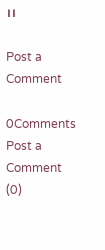।।

Post a Comment

0Comments
Post a Comment (0)